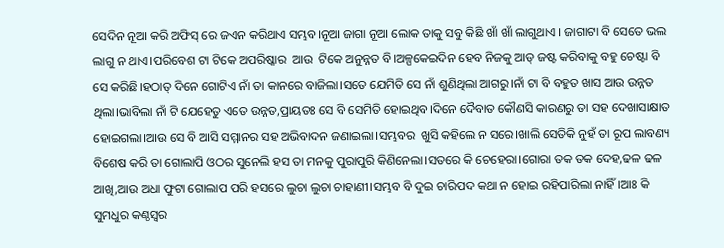ସେଦିନ ନୂଆ କରି ଅଫିସ୍ ରେ ଜଏନ କରିଥାଏ ସମ୍ଭବ।ନୂଆ ଜାଗା ନୂଆ ଲୋକ ତାକୁ ସବୁ କିଛି ଖାଁ ଖାଁ ଲାଗୁଥାଏ । ଜାଗାଟା ବି ସେତେ ଭଲ ଲାଗୁ ନ ଥାଏ।ପରିବେଶ ଟା ଟିକେ ଅପରିଷ୍କାର  ଆଉ  ଟିକେ ଅନୁନ୍ନତ ବି।ଅଳ୍ପକେଇଦିନ ହେବ ନିଜକୁ ଆଡ୍ ଜଷ୍ଟ କରିବାକୁ ବହୁ ଚେଷ୍ଟା ବି ସେ କରିଛି।ହଠାତ୍ ଦିନେ ଗୋଟିଏ ନାଁ ତା କାନରେ ବାଜିଲା।ସତେ ଯେମିତି ସେ ନାଁ ଶୁଣିଥିଲା ଆଗରୁ।ନାଁ ଟା ବି ବହୁତ ଖାସ ଆଉ ଉନ୍ନତ ଥିଲା।ଭାବିଲା ନାଁ ଟି ଯେହେତୁ ଏତେ ଉନ୍ନତ,ପ୍ରାୟତଃ ସେ ବି ସେମିତି ହୋଇଥିବ।ଦିନେ ଦୈବାତ କୌଣସି କାରଣରୁ ତା ସହ ଦେଖାସାକ୍ଷାତ ହୋଇଗଲା।ଆଉ ସେ ବି ଆସି ସମ୍ମାନର ସହ ଅଭିବାଦନ ଜଣାଇଲା।ସମ୍ଭବର  ଖୁସି କହିଲେ ନ ସରେ।ଖାଲି ସେତିକି ନୁହଁ ତା ରୂପ ଲାବଣ୍ୟ ବିଶେଷ କରି ତା ଗୋଲାପି ଓଠର ସୁନେଲି ହସ ତା ମନକୁ ପୁରାପୁରି କିଣିନେଲା।ସତରେ କି ଚେହେରା।ଗୋରା ତକ ତକ ଦେହ,ଢଳ ଢଳ ଆଖି,ଆଉ ଅଧା ଫୁଟା ଗୋଲାପ ପରି ହସରେ ଲୁଚା ଲୁଚା ଚାହାଣୀ।ସମ୍ଭବ ବି ଦୁଇ ଚାରିପଦ କଥା ନ ହୋଇ ରହିପାରିଲା ନାହିଁ।ଆଃ କି ସୁମଧୁର କଣ୍ଠସ୍ୱର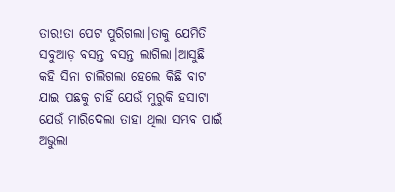ତାର!ତା ପେଟ ପୁରିଗଲା।ତାକୁ ଯେମିତି ସବୁଆଡ଼ ବସନ୍ତ ବସନ୍ତ ଲାଗିଲା।ଆସୁଛି କହି ସିନା ଚାଲିଗଲା ହେଲେ କିଛି ବାଟ ଯାଇ ପଛକୁ ଚାହିଁ ଯେଉଁ ମୁରୁକି ହସାଟା ଯେଉଁ ମାରିଦେଲା ତାହା ଥିଲା ସମ୍ଭବ ପାଇଁ ଅଭୁଲା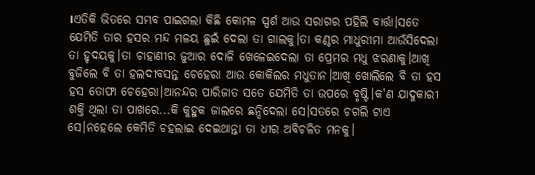।ଏତିକି ଭିତରେ ସମ୍ଭବ ପାଇଗଲା କିଛି କୋମଳ ସ୍ପର୍ଶ ଆଉ ସରାଗର ପହିଲି ବାର୍ତ୍ତା।ସତେ ଯେମିତି ତାର ହସର ମନ୍ଦ ମଳୟ ଛୁଇଁ ଦେଲା ତା ଗାଲକୁ।ତା କଣ୍ଠର ମାଧୁରୀମା ଆଉଁସିଦେଲା ତା ହୃଦୟକୁ।ତା ଚାହାଣୀର ଜୁଆର ଦୋଳି ଖେଳେଇଦେଲା ତା ପ୍ରେମର ମଧୁ ଝରଣାକୁ।ଆଖି ବୁଜିଲେ ବି ତା ହଲଦୀବସନ୍ତ ଚେହେରା ଆଉ କୋକିଲର ମଧୁତାନ।ଆଖି ଖୋଲିଲେ ବି ତା ହସ ହସ ତୋଫା ଚେହେରା।ଆନନ୍ଦର ପାରିଜାତ ସତେ ଯେମିତି ତା ଉପରେ ବୃଷ୍ଟି।କ'ଣ ଯାଦୁକାରୀ ଶକ୍ତି ଥିଲା ତା ପାଖରେ...କି କୁହୁକ ଜାଲରେ ଛନ୍ଦିଦେଲା ସେ।ସତରେ ଚଗଲି ଟାଏ ସେ।ନହେଲେ କେମିତି ଚହଲାଇ ଦେଇଥାନ୍ତା ତା ଧୀର ଅବିଚଳିତ ମନକୁ।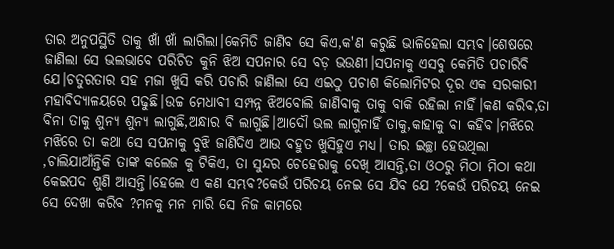ତାର ଅନୁପସ୍ଥିତି ତାକୁ ଖାଁ ଖାଁ ଲାଗିଲା।କେମିତି ଜାଣିବ ସେ କିଏ,କ'ଣ କରୁଛି ଭାଳିହେଲା ସମ୍ଭବ।ଶେଷରେ ଜାଣିଲା ସେ ଭଲଭାବେ ପରିଚିତ କୁନି ଝିଅ ସପନାର ସେ ବଡ଼ ଭଉଣୀ।ସପନାକୁ ଏସବୁ କେମିତି ପଚାରିବି ଯେ।ଚତୁରତାର ସହ ମଜା ଖୁସି କରି ପଚାରି ଜାଣିଲା ସେ ଏଇଠୁ ପଚାଶ କିଲୋମିଟର ଦୂର ଏକ ସରକାରୀ ମହାବିଦ୍ୟାଳୟରେ ପଢୁଛି।ଉଚ୍ଚ ମେଧାବୀ ସମ୍ପନ୍ନ ଝିଅବୋଲି ଜାଣିବାକୁ ତାକୁ ବାକି ରହିଲା ନାହିଁ।କଣ କରିବ,ତା ବିନା ତାକୁ ଶୁନ୍ୟ ଶୁନ୍ୟ ଲାଗୁଛି,ଅନ୍ଧାର ବି ଲାଗୁଛି।ଆଦୌ ଭଲ ଲାଗୁନାହିଁ ତାକୁ,କାହାକୁ ବା କହିବ।ମଝିରେ ମଝିରେ ତା କଥା ସେ ସପନାକୁ ବୁଝି ଜାଣିଦିଏ ଆଉ ବହୁତ ଖୁସିହୁଏ ମଧ୍ୟ। ତାର ଇଚ୍ଛା ହେଉଥିଲା ,ଚାଲିଯାଆଁନ୍ତିକି ତାଙ୍କ କଲେଜ କୁ ଟିକିଏ, ତା ସୁନ୍ଦର ଚେହେରାକୁ ଦେଖି ଆସନ୍ତି,ତା ଓଠରୁ ମିଠା ମିଠା କଥା କେଇପଦ ଶୁଣି ଆସନ୍ତି।ହେଲେ ଏ କଣ ସମ୍ଭବ?କେଉଁ ପରିଚୟ ନେଇ ସେ ଯିବ ଯେ ?କେଉଁ ପରିଚୟ ନେଇ ସେ ଦେଖା କରିବ ?ମନକୁ ମନ ମାରି ସେ ନିଜ କାମରେ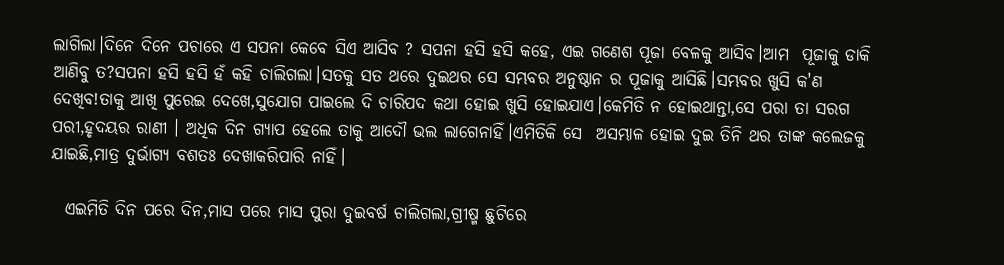ଲାଗିଲା।ଦିନେ ଦିନେ ପଚାରେ ଏ ସପନା କେବେ ସିଏ ଆସିବ ? ସପନା ହସି ହସି କହେ, ଏଇ ଗଣେଶ ପୂଜା ବେଳକୁ ଆସିବ।ଆମ  ପୂଜାକୁ ଡାକି ଆଣିବୁ ତ?ସପନା ହସି ହସି ହଁ କହି ଚାଲିଗଲା।ସତକୁ ସତ ଥରେ ଦୁଇଥର ସେ ସମ୍ଭବର ଅନୁଷ୍ଠାନ ର ପୂଜାକୁ ଆସିଛି।ସମ୍ଭବର ଖୁସି କ'ଣ ଦେଖିବ!ତାକୁ ଆଖି ପୁରେଇ ଦେଖେ,ସୁଯୋଗ ପାଇଲେ ଦି ଚାରିପଦ କଥା ହୋଇ ଖୁସି ହୋଇଯାଏ।କେମିତି ନ ହୋଇଥାନ୍ତା,ସେ ପରା ତା ସରଗ ପରୀ,ହୃଦୟର ରାଣୀ । ଅଧିକ ଦିନ ଗ୍ୟାପ ହେଲେ ତାକୁ ଆଦୌ ଭଲ ଲାଗେନାହିଁ।ଏମିତିକି ସେ  ଅସମ୍ଭାଳ ହୋଇ ଦୁଇ ତିନି ଥର ତାଙ୍କ କଲେଜକୁ ଯାଇଛି,ମାତ୍ର ଦୁର୍ଭାଗ୍ୟ ବଶତଃ ଦେଖାକରିପାରି ନାହିଁ।

  ଏଇମିତି ଦିନ ପରେ ଦିନ,ମାସ ପରେ ମାସ ପୁରା ଦୁଇବର୍ଷ ଚାଲିଗଲା,ଗ୍ରୀଷ୍ମ ଛୁଟିରେ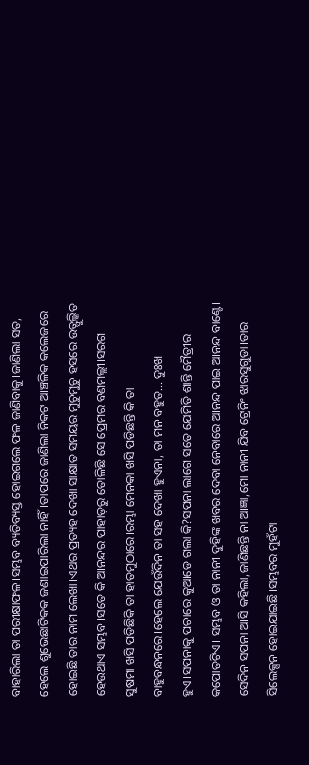ବାହାରିଲା ତା ପରୀକ୍ଷାଫଳ।ସମ୍ଭବ ବ୍ୟତିବ୍ୟସ୍ତ ହୋଇଗଲେ ଫଳ ଜାଣିବାକୁ।ଜାଣିଲା ସତ, ହେଲେ ଶୁଭେଛାଟିକକ ଜଣାଇପାରିଲା ନାହିଁ।ତାପରେ ଜାଣିଲା ନିକଟ ଆଞ୍ଚଳିକ କଲେଜରେ ହୋଇଛି ତାର ନାମ ଲେଖା।ଏଥର ପ୍ରତ୍ୟହ ଦେଖା ସାକ୍ଷାତ ସମୟର ମୁଚୁମୁଚୁ ହସରେ ଉତ୍ଫୁଲ୍କିତ ହେଉଥାଏ ସମ୍ଭବ।ସତେ କି ଆନନ୍ଦର ପାହାଡ଼ରୁ ତୋଳିଛି ସେ ପ୍ରେମର ବଣମଲ୍ଲୀ।ସରଗ ସୁଷମା ଖସି ପଡିଛିକି ତା ହାତମୁଠାରେ।ରମ୍ଭା ମେନକା ଖସି ପଡିଛନ୍ତି କି ତା ବାହୁବନ୍ଧନରେ।ହେଲେ ଯେଉଁଦିନ ତା ସହ ଦେଖା ହୁଏନା, ତା ମନ ବହୁତ... ଦୁଃଖ ହୁଏ।ସପନାକୁ ପଚାରେ କୁଆଡେ ଗଲା କି?ସପନା ଲାଗେ ସତେ ଯେମିତି ଶାନ୍ତି ମୈତ୍ରୀର କପୋତଟିଏ। ସମ୍ଭବ ଓ ତା ନାନୀ ଦୁହିଙ୍କ ଖବର ଦେବା ନେବାରେ ଆନନ୍ଦ ପାଇ ଆନନ୍ଦ ବାଣ୍ଟେ। ସେଦିନ ସପନା ଆସି କହିଲା,ଜାଣିଛନ୍ତି ନା ଆଜ୍ଞା,ମୋ ନାନୀ ଯିବ ଟ୍ରେନିଂ ଝାରସୁଗୁଡା।ତାର ସିଲେକ୍ସନ ହୋଇଯାଇଛି।ସମ୍ଭବର ମୁହଁଟା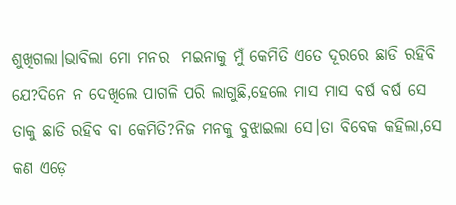ଶୁଖିଗଲା।ଭାବିଲା ମୋ ମନର  ମଇନାକୁ ମୁଁ କେମିତି ଏତେ ଦୂରରେ ଛାଡି ରହିବି ଯେ?ଦିନେ ନ ଦେଖିଲେ ପାଗଳି ପରି ଲାଗୁଛି,ହେଲେ ମାସ ମାସ ବର୍ଷ ବର୍ଷ ସେ ତାକୁ ଛାଡି ରହିବ ବା କେମିତି?ନିଜ ମନକୁ ବୁଝାଇଲା ସେ।ତା ବିବେକ କହିଲା,ସେ କଣ ଏଡ଼େ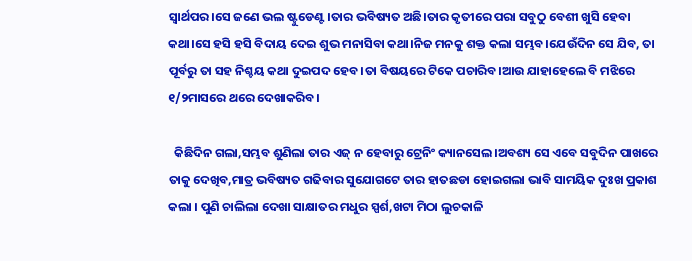ସ୍ୱାର୍ଥପର।ସେ ଜଣେ ଭଲ ଷ୍ଟୁଡେଣ୍ଟ।ତାର ଭବିଷ୍ୟତ ଅଛି।ତାର କୃତୀରେ ପରା ସବୁଠୁ ବେଶୀ ଖୁସି ହେବା କଥା।ସେ ହସି ହସି ବିଦାୟ ଦେଇ ଶୁଭ ମନାସିବା କଥା।ନିଜ ମନକୁ ଶକ୍ତ କଲା ସମ୍ଭବ।ଯେଉଁଦିନ ସେ ଯିବ, ତା ପୂର୍ବରୁ ତା ସହ ନିଶ୍ଚୟ କଥା ଦୁଇପଦ ହେବ।ତା ବିଷୟରେ ଟିକେ ପଚାରିବ।ଆଉ ଯାହାହେଲେ ବି ମଝିରେ ୧/୨ମାସରେ ଥରେ ଦେଖାକରିବ।

  କିଛିଦିନ ଗଲା,ସମ୍ଭବ ଶୁଣିଲା ତାର ଏଜ୍ ନ ହେବାରୁ ଟ୍ରେନିଂ କ୍ୟାନସେଲ।ଅବଶ୍ୟ ସେ ଏବେ ସବୁଦିନ ପାଖରେ ତାକୁ ଦେଖିବ,ମାତ୍ର ଭବିଷ୍ୟତ ଗଢିବାର ସୁଯୋଗଟେ ତାର ହାତଛଡା ହୋଇଗଲା ଭାବି ସାମୟିକ ଦୁଃଖ ପ୍ରକାଶ କଲା । ପୁଣି ଚାଲିଲା ଦେଖା ସାକ୍ଷାତର ମଧୁର ସ୍ପର୍ଶ,ଖଟା ମିଠା ଲୁଚକାଳି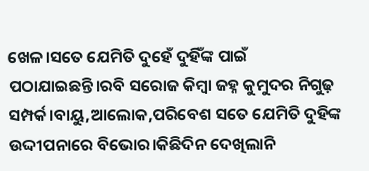ଖେଳ।ସତେ ଯେମିତି ଦୁହେଁ ଦୁହିଁଙ୍କ ପାଇଁ ପଠାଯାଇଛନ୍ତି।ରବି ସରୋଜ କିମ୍ବା ଜହ୍ନ କୁମୁଦର ନିଗୁଢ଼ ସମ୍ପର୍କ।ବାୟୁ,ଆଲୋକ,ପରିବେଶ ସତେ ଯେମିତି ଦୁହିଙ୍କ ଉଦ୍ଦୀପନାରେ ବିଭୋର।କିଛିଦିନ ଦେଖିଲାନି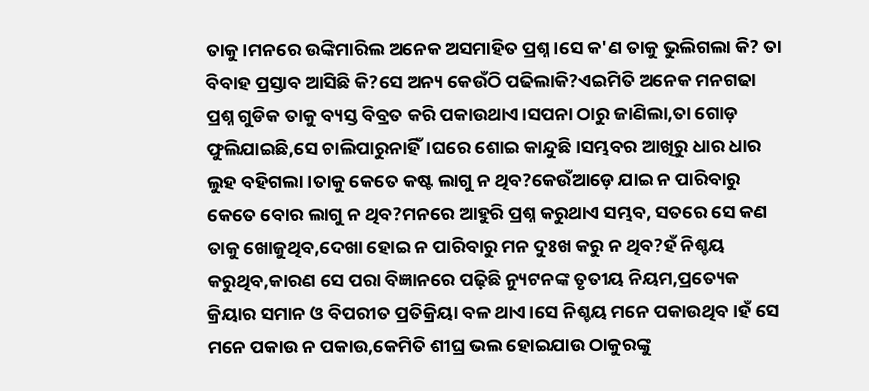ତାକୁ।ମନରେ ଉଙ୍କିମାରିଲ ଅନେକ ଅସମାହିତ ପ୍ରଶ୍ନ।ସେ କ'ଣ ତାକୁ ଭୁଲିଗଲା କି? ତା ବିବାହ ପ୍ରସ୍ତାବ ଆସିଛି କି?ସେ ଅନ୍ୟ କେଉଁଠି ପଢିଲାକି?ଏଇମିତି ଅନେକ ମନଗଢା ପ୍ରଶ୍ନ ଗୁଡିକ ତାକୁ ବ୍ୟସ୍ତ ବିବ୍ରତ କରି ପକାଉଥାଏ।ସପନା ଠାରୁ ଜାଣିଲା,ତା ଗୋଡ଼ ଫୁଲିଯାଇଛି,ସେ ଚାଲିପାରୁନାହିଁ।ଘରେ ଶୋଇ କାନ୍ଦୁଛି।ସମ୍ଭବର ଆଖିରୁ ଧାର ଧାର ଲୁହ ବହିଗଲା।ତାକୁ କେତେ କଷ୍ଟ ଲାଗୁ ନ ଥିବ?କେଉଁଆଡ଼େ ଯାଇ ନ ପାରିବାରୁ କେତେ ବୋର ଲାଗୁ ନ ଥିବ?ମନରେ ଆହୁରି ପ୍ରଶ୍ନ କରୁଥାଏ ସମ୍ଭବ, ସତରେ ସେ କଣ ତାକୁ ଖୋଜୁଥିବ,ଦେଖା ହୋଇ ନ ପାରିବାରୁ ମନ ଦୁଃଖ କରୁ ନ ଥିବ?ହଁ ନିଶ୍ଚୟ କରୁଥିବ,କାରଣ ସେ ପରା ବିଜ୍ଞାନରେ ପଢ଼ିଛି ନ୍ୟୁଟନଙ୍କ ତୃତୀୟ ନିୟମ,ପ୍ରତ୍ୟେକ କ୍ରିୟାର ସମାନ ଓ ବିପରୀତ ପ୍ରତିକ୍ରିୟା ବଳ ଥାଏ।ସେ ନିଶ୍ଚୟ ମନେ ପକାଉଥିବ।ହଁ ସେ ମନେ ପକାଉ ନ ପକାଉ,କେମିତି ଶୀଘ୍ର ଭଲ ହୋଇଯାଉ ଠାକୁରଙ୍କୁ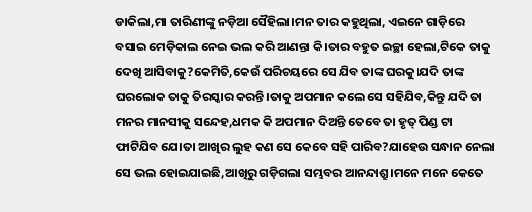ଡାକିଲା,ମା ତାରିଣୀଙ୍କୁ ନଡ଼ିଆ ସୈହିଲା।ମନ ତାର କହୁଥିଲା, ଏଇନେ ଗାଡ଼ିରେ ବସାଇ ମେଡ଼ିକାଲ ନେଇ ଭଲ କରି ଆଣନ୍ତା କି।ତାର ବହୁତ ଇଚ୍ଛା ହେଲା,ଟିକେ ତାକୁ ଦେଖି ଆସିବାକୁ?କେମିତି,କେଉଁ ପରିଚୟରେ ସେ ଯିବ ତାଙ୍କ ଘରକୁ।ଯଦି ତାଙ୍କ ଘରଲୋକ ତାକୁ ତିରସ୍କାର କରନ୍ତି।ତାକୁ ଅପମାନ କଲେ ସେ ସହିଯିବ,କିନ୍ତୁ ଯଦି ତା ମନର ମାନସୀକୁ ସନ୍ଦେହ,ଧମକ କି ଅପମାନ ଦିଅନ୍ତି ତେବେ ତା ହୃତ୍ ପିଣ୍ଡ ଟା ଫାଟିଯିବ ଯେ।ତା ଆଖିର ଲୁହ କଣ ସେ କେବେ ସହି ପାରିବ?ଯାହେଉ ସନ୍ଧାନ ନେଲା ସେ ଭଲ ହୋଇଯାଇଛି,ଆଖିରୁ ଗଡ଼ିଗଲା ସମ୍ଭବର ଆନନ୍ଦାଶ୍ରୁ।ମନେ ମନେ କେତେ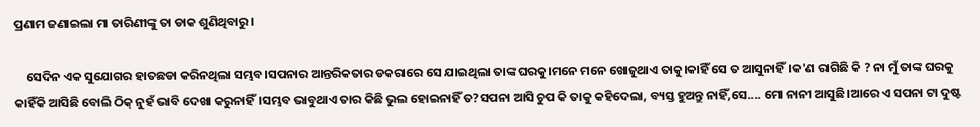ପ୍ରଣାମ ଜଣାଇଲା ମା ତାରିଣୀଙ୍କୁ ତା ଡାକ ଶୁଣିଥିବାରୁ।

    ସେଦିନ ଏକ ସୁଯୋଗର ହାତଛଡା କରିନଥିଲା ସମ୍ଭବ।ସପନାର ଆନ୍ତରିକତାର ଡକରାରେ ସେ ଯାଇଥିଲା ତାଙ୍କ ଘରକୁ।ମନେ ମନେ ଖୋଜୁଥାଏ ତାକୁ।କାହିଁ ସେ ତ ଆସୁନାହିଁ।କ'ଣ ରାଗିଛି କି ? ନା ମୁଁ ତାଙ୍କ ଘରକୁ କାହିଁକି ଆସିଛି ବୋଲି ଠିକ୍ ନୁହଁ ଭାବି ଦେଖା କରୁନାହିଁ।ସମ୍ଭବ ଭାବୁଥାଏ ତାର କିଛି ଭୁଲ ହୋଇନାହିଁ ତ?ସପନା ଆସି ଚୁପ କି ତାକୁ କହିଦେଲା, ବ୍ୟସ୍ତ ହୁଅନ୍ତୁ ନାହିଁ,ସେ.... ମୋ ନାନୀ ଆସୁଛି।ଆରେ ଏ ସପନା ଟା ଦୁଷ୍ଟ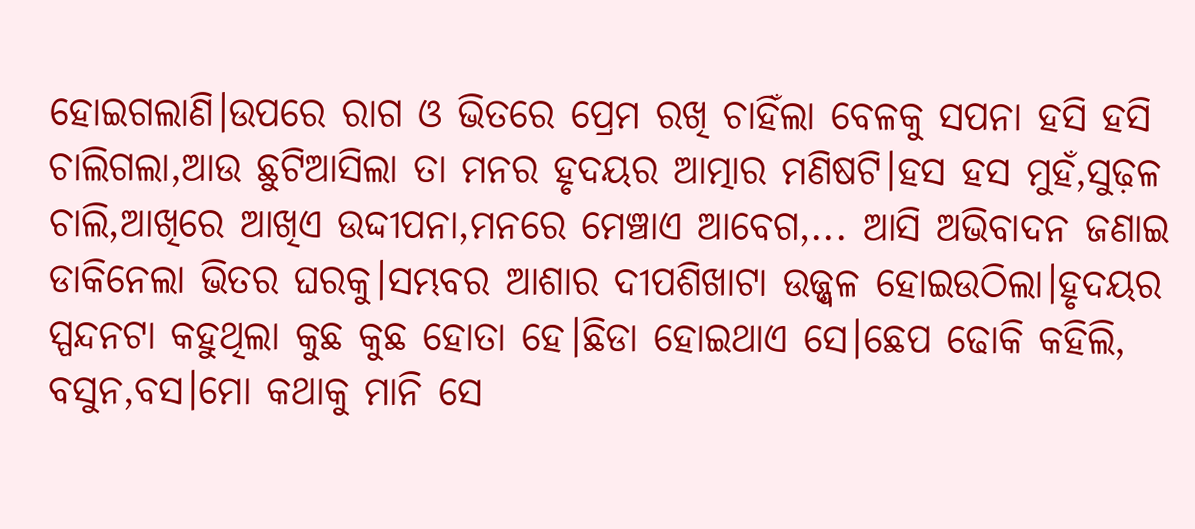ହୋଇଗଲାଣି।ଉପରେ ରାଗ ଓ ଭିତରେ ପ୍ରେମ ରଖି ଚାହିଁଲା ବେଳକୁ ସପନା ହସି ହସି ଚାଲିଗଲା,ଆଉ ଛୁଟିଆସିଲା ତା ମନର ହୃଦୟର ଆତ୍ମାର ମଣିଷଟି।ହସ ହସ ମୁହଁ,ସୁଢ଼ଳ ଚାଲି,ଆଖିରେ ଆଖିଏ ଉଦ୍ଦୀପନା,ମନରେ ମେଞ୍ଚାଏ ଆବେଗ,... ଆସି ଅଭିବାଦନ ଜଣାଇ ଡାକିନେଲା ଭିତର ଘରକୁ।ସମ୍ଭବର ଆଶାର ଦୀପଶିଖାଟା ଉଜ୍ଜ୍ୱଳ ହୋଇଉଠିଲା।ହୃଦୟର ସ୍ପନ୍ଦନଟା କହୁଥିଲା କୁଛ କୁଛ ହୋତା ହେ।ଛିଡା ହୋଇଥାଏ ସେ।ଛେପ ଢୋକି କହିଲି, ବସୁନ,ବସ।ମୋ କଥାକୁ ମାନି ସେ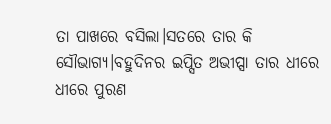ତା ପାଖରେ ବସିଲା।ସତରେ ତାର କି ସୌଭାଗ୍ୟ।ବହୁଦିନର ଇପ୍ସିତ ଅଭୀପ୍ସା ତାର ଧୀରେ ଧୀରେ ପୁରଣ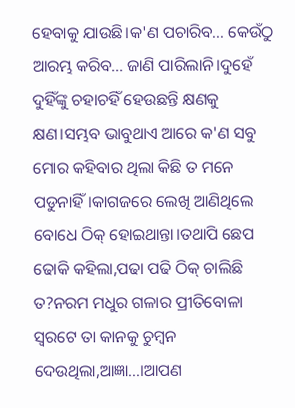ହେବାକୁ ଯାଉଛି।କ'ଣ ପଚାରିବ... କେଉଁଠୁ ଆରମ୍ଭ କରିବ... ଜାଣି ପାରିଲାନି।ଦୁହେଁ ଦୁହିଁଙ୍କୁ ଚହାଚହିଁ ହେଉଛନ୍ତି କ୍ଷଣକୁ କ୍ଷଣ।ସମ୍ଭବ ଭାବୁଥାଏ ଆରେ କ'ଣ ସବୁ ମୋର କହିବାର ଥିଲା କିଛି ତ ମନେ ପଡୁନାହିଁ।କାଗଜରେ ଲେଖି ଆଣିଥିଲେ ବୋଧେ ଠିକ୍ ହୋଇଥାନ୍ତା।ତଥାପି ଛେପ ଢୋକି କହିଲା,ପଢା ପଢି ଠିକ୍ ଚାଲିଛି ତ?ନରମ ମଧୁର ଗଳାର ପ୍ରୀତିବୋଳା ସ୍ୱରଟେ ତା କାନକୁ ଚୁମ୍ବନ ଦେଉଥିଲା,ଆଜ୍ଞା...।ଆପଣ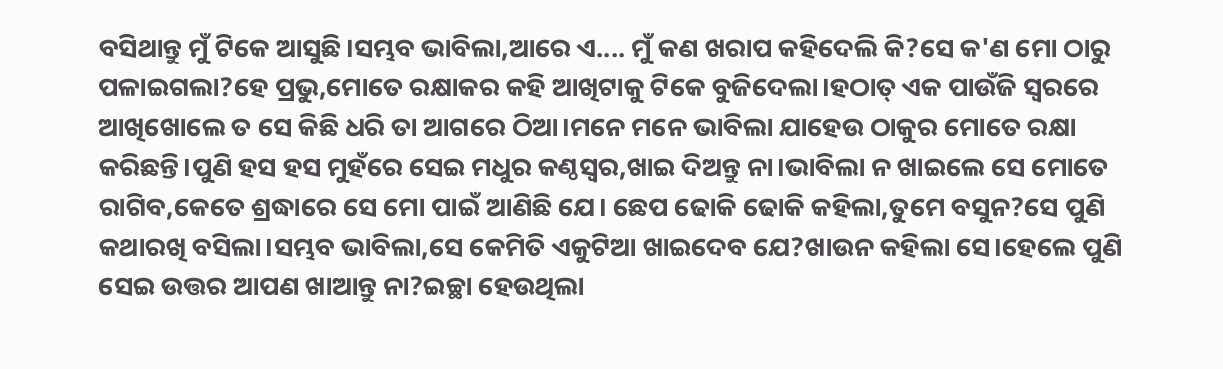ବସିଥାନ୍ତୁ ମୁଁ ଟିକେ ଆସୁଛି।ସମ୍ଭବ ଭାବିଲା,ଆରେ ଏ.... ମୁଁ କଣ ଖରାପ କହିଦେଲି କି?ସେ କ'ଣ ମୋ ଠାରୁ ପଳାଇଗଲା?ହେ ପ୍ରଭୁ,ମୋତେ ରକ୍ଷାକର କହି ଆଖିଟାକୁ ଟିକେ ବୁଜିଦେଲା।ହଠାତ୍ ଏକ ପାଉଁଜି ସ୍ୱରରେ ଆଖିଖୋଲେ ତ ସେ କିଛି ଧରି ତା ଆଗରେ ଠିଆ।ମନେ ମନେ ଭାବିଲା ଯାହେଉ ଠାକୁର ମୋତେ ରକ୍ଷା କରିଛନ୍ତି।ପୁଣି ହସ ହସ ମୁହଁରେ ସେଇ ମଧୁର କଣ୍ଠସ୍ୱର,ଖାଇ ଦିଅନ୍ତୁ ନା।ଭାବିଲା ନ ଖାଇଲେ ସେ ମୋତେ ରାଗିବ,କେତେ ଶ୍ରଦ୍ଧାରେ ସେ ମୋ ପାଇଁ ଆଣିଛି ଯେ। ଛେପ ଢୋକି ଢୋକି କହିଲା,ତୁମେ ବସୁନ?ସେ ପୁଣି କଥାରଖି ବସିଲା।ସମ୍ଭବ ଭାବିଲା,ସେ କେମିତି ଏକୁଟିଆ ଖାଇଦେବ ଯେ?ଖାଉନ କହିଲା ସେ।ହେଲେ ପୁଣି ସେଇ ଉତ୍ତର ଆପଣ ଖାଆନ୍ତୁ ନା?ଇଚ୍ଛା ହେଉଥିଲା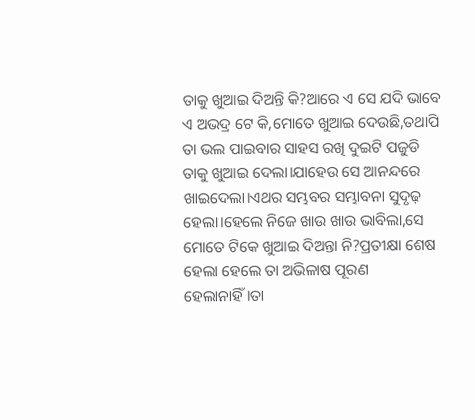ତାକୁ ଖୁଆଇ ଦିଅନ୍ତି କି?ଆରେ ଏ ସେ ଯଦି ଭାବେ ଏ ଅଭଦ୍ର ଟେ କି,ମୋତେ ଖୁଆଇ ଦେଉଛି,ତଥାପି ତା ଭଲ ପାଇବାର ସାହସ ରଖି ଦୁଇଟି ପଜୁଡି ତାକୁ ଖୁଆଇ ଦେଲା।ଯାହେଉ ସେ ଆନନ୍ଦରେ ଖାଇଦେଲା।ଏଥର ସମ୍ଭବର ସମ୍ଭାବନା ସୁଦୃଢ଼ ହେଲା।ହେଲେ ନିଜେ ଖାଉ ଖାଉ ଭାବିଲା,ସେ ମୋତେ ଟିକେ ଖୁଆଇ ଦିଅନ୍ତା ନି?ପ୍ରତୀକ୍ଷା ଶେଷ ହେଲା ହେଲେ ତା ଅଭିଳାଷ ପୂରଣ ହେଲାନାହିଁ।ତା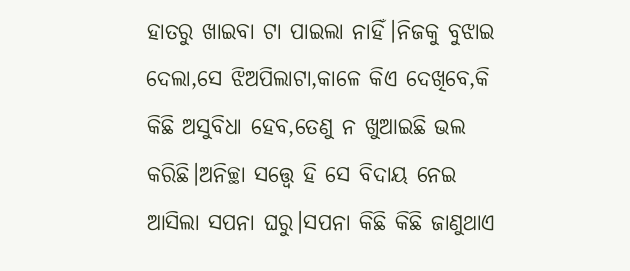ହାତରୁ ଖାଇବା ଟା ପାଇଲା ନାହିଁ।ନିଜକୁ ବୁଝାଇ ଦେଲା,ସେ ଝିଅପିଲାଟା,କାଳେ କିଏ ଦେଖିବେ,କି କିଛି ଅସୁବିଧା ହେବ,ତେଣୁ ନ ଖୁଆଇଛି ଭଲ କରିଛି।ଅନିଚ୍ଛା ସତ୍ତ୍ୱେ ହି ସେ ବିଦାୟ ନେଇ ଆସିଲା ସପନା ଘରୁ।ସପନା କିଛି କିଛି ଜାଣୁଥାଏ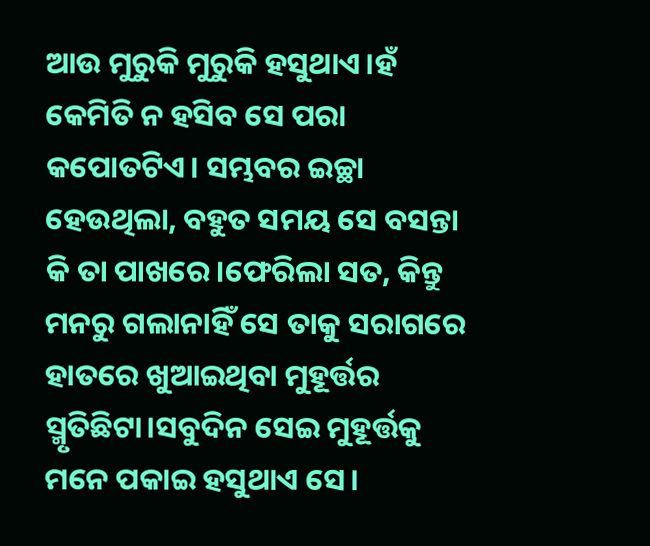ଆଉ ମୁରୁକି ମୁରୁକି ହସୁଥାଏ।ହଁ କେମିତି ନ ହସିବ ସେ ପରା କପୋତଟିଏ। ସମ୍ଭବର ଇଚ୍ଛା ହେଉଥିଲା, ବହୁତ ସମୟ ସେ ବସନ୍ତା କି ତା ପାଖରେ।ଫେରିଲା ସତ, କିନ୍ତୁ ମନରୁ ଗଲାନାହିଁ ସେ ତାକୁ ସରାଗରେ ହାତରେ ଖୁଆଇଥିବା ମୁହୂର୍ତ୍ତର ସ୍ମୃତିଛିଟା।ସବୁଦିନ ସେଇ ମୁହୂର୍ତ୍ତକୁ ମନେ ପକାଇ ହସୁଥାଏ ସେ।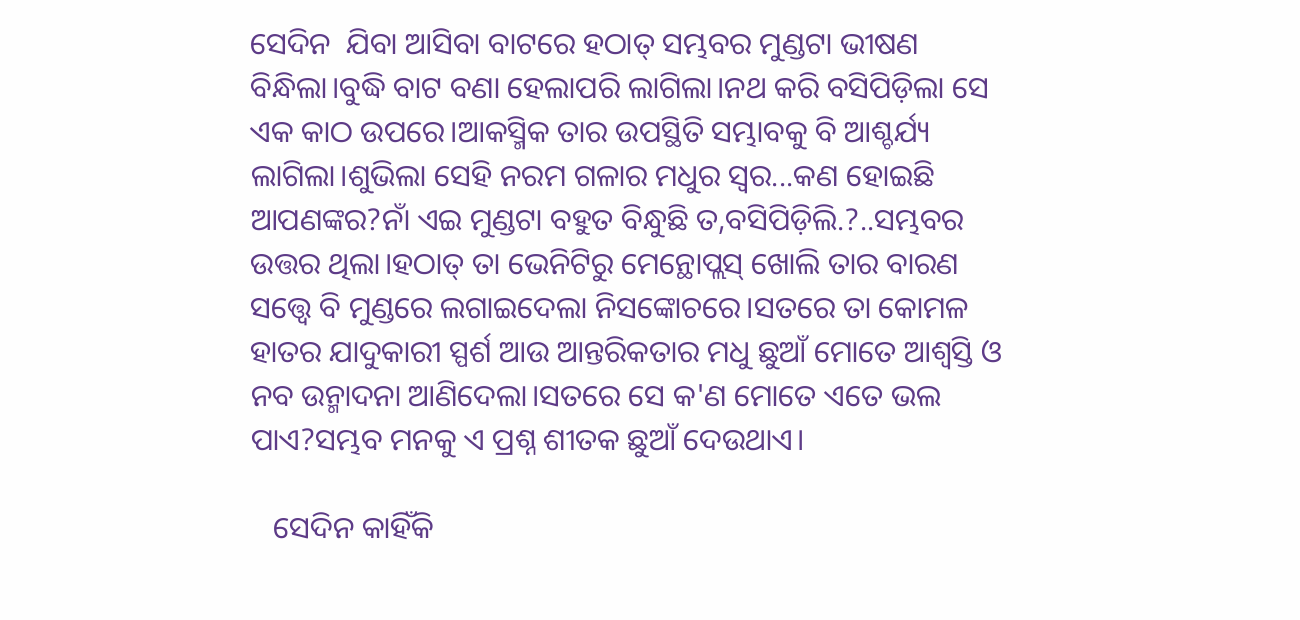ସେଦିନ  ଯିବା ଆସିବା ବାଟରେ ହଠାତ୍ ସମ୍ଭବର ମୁଣ୍ଡଟା ଭୀଷଣ ବିନ୍ଧିଲା।ବୁଦ୍ଧି ବାଟ ବଣା ହେଲାପରି ଲାଗିଲା।ନଥ କରି ବସିପିଡ଼ିଲା ସେ ଏକ କାଠ ଉପରେ।ଆକସ୍ମିକ ତାର ଉପସ୍ଥିତି ସମ୍ଭାବକୁ ବି ଆଶ୍ଚର୍ଯ୍ୟ ଲାଗିଲା।ଶୁଭିଲା ସେହି ନରମ ଗଳାର ମଧୁର ସ୍ୱର...କଣ ହୋଇଛି ଆପଣଙ୍କର?ନାଁ ଏଇ ମୁଣ୍ଡଟା ବହୁତ ବିନ୍ଧୁଛି ତ,ବସିପିଡ଼ିଲି.?..ସମ୍ଭବର ଉତ୍ତର ଥିଲା।ହଠାତ୍ ତା ଭେନିଟିରୁ ମେନ୍ଥୋପ୍ଲସ୍ ଖୋଲି ତାର ବାରଣ ସତ୍ତ୍ୱେ ବି ମୁଣ୍ଡରେ ଲଗାଇଦେଲା ନିସଙ୍କୋଚରେ।ସତରେ ତା କୋମଳ ହାତର ଯାଦୁକାରୀ ସ୍ପର୍ଶ ଆଉ ଆନ୍ତରିକତାର ମଧୁ ଛୁଆଁ ମୋତେ ଆଶ୍ୱସ୍ତି ଓ ନବ ଉନ୍ମାଦନା ଆଣିଦେଲା।ସତରେ ସେ କ'ଣ ମୋତେ ଏତେ ଭଲ ପାଏ?ସମ୍ଭବ ମନକୁ ଏ ପ୍ରଶ୍ନ ଶୀତକ ଛୁଆଁ ଦେଉଥାଏ।

   ସେଦିନ କାହିଁକି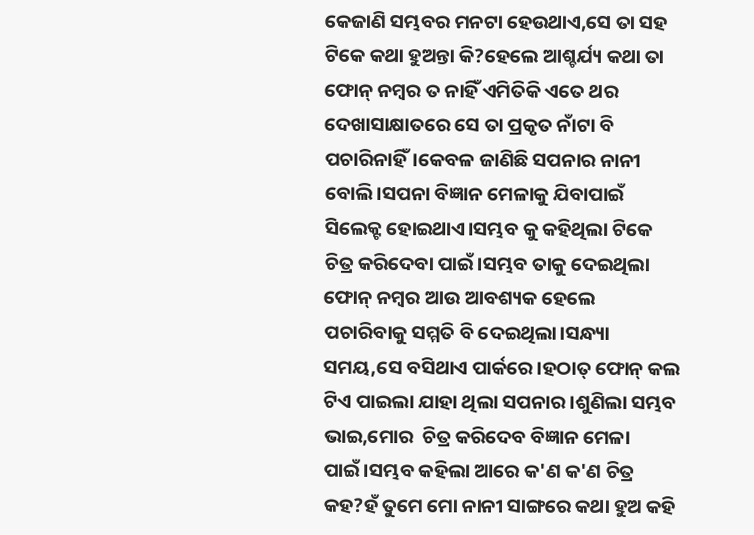କେଜାଣି ସମ୍ଭବର ମନଟା ହେଉଥାଏ,ସେ ତା ସହ ଟିକେ କଥା ହୁଅନ୍ତା କି?ହେଲେ ଆଶ୍ଚର୍ଯ୍ୟ କଥା ତା ଫୋନ୍ ନମ୍ବର ତ ନାହିଁ ଏମିତିକି ଏତେ ଥର ଦେଖାସାକ୍ଷାତରେ ସେ ତା ପ୍ରକୃତ ନାଁଟା ବି ପଚାରିନାହିଁ।କେବଳ ଜାଣିଛି ସପନାର ନାନୀ ବୋଲି।ସପନା ବିଜ୍ଞାନ ମେଳାକୁ ଯିବାପାଇଁ ସିଲେକ୍ଟ ହୋଇଥାଏ।ସମ୍ଭବ କୁ କହିଥିଲା ଟିକେ ଚିତ୍ର କରିଦେବା ପାଇଁ।ସମ୍ଭବ ତାକୁ ଦେଇଥିଲା ଫୋନ୍ ନମ୍ବର ଆଉ ଆବଶ୍ୟକ ହେଲେ ପଚାରିବାକୁ ସମ୍ମତି ବି ଦେଇଥିଲା।ସନ୍ଧ୍ୟା ସମୟ,ସେ ବସିଥାଏ ପାର୍କରେ।ହଠାତ୍ ଫୋନ୍ କଲ ଟିଏ ପାଇଲା ଯାହା ଥିଲା ସପନାର।ଶୁଣିଲା ସମ୍ଭବ ଭାଇ,ମୋର  ଚିତ୍ର କରିଦେବ ବିଜ୍ଞାନ ମେଳା ପାଇଁ।ସମ୍ଭବ କହିଲା ଆରେ କ'ଣ କ'ଣ ଚିତ୍ର କହ?ହଁ ତୁମେ ମୋ ନାନୀ ସାଙ୍ଗରେ କଥା ହୁଅ କହି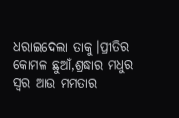ଧରାଇଦେଲା ତାକୁ।ପ୍ରୀତିର କୋମଳ ଛୁଆଁ,ଶ୍ରଦ୍ଧାର ମଧୁର ସ୍ୱର ଆଉ ମମତାର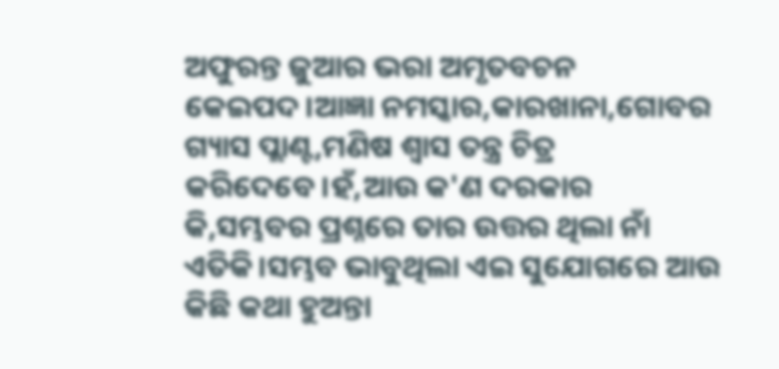ଅଫୁରନ୍ତ ଜୁଆର ଭରା ଅମୃତବଚନ କେଇପଦ।ଆଜ୍ଞା ନମସ୍କାର,କାରଖାନା,ଗୋବର ଗ୍ୟାସ ପ୍ଲାଣ୍ଟ,ମଣିଷ ଶ୍ବାସ ତନ୍ତ୍ର ଚିତ୍ର କରିଦେବେ।ହଁ,ଆଉ କ'ଣ ଦରକାର କି,ସମ୍ଭବର ପ୍ରଶ୍ନରେ ତାର ଉତ୍ତର ଥିଲା ନାଁ ଏତିକି।ସମ୍ଭବ ଭାବୁଥିଲା ଏଇ ସୁଯୋଗରେ ଆଉ କିଛି କଥା ହୁଅନ୍ତା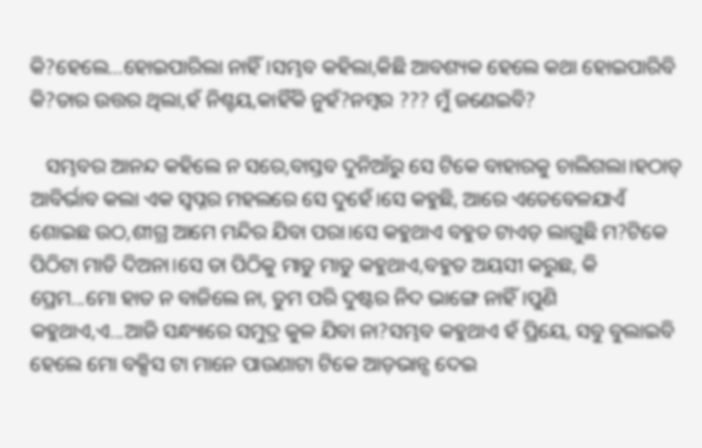କି?ହେଲେ...ହୋଇପାରିଲା ନାହିଁ।ସମ୍ଭବ କହିଲା,କିଛି ଆବଶ୍ୟକ ହେଲେ କଥା ହୋଇପାରିବି କି?ତାର ଉତ୍ତର ଥିଲା,ହଁ ନିଶ୍ଚୟ,କାହିଁକି ନୁହଁ?ନମ୍ବର ??? ମୁଁ ଜଣେଇବି?

   ସମ୍ଭବର ଆନନ୍ଦ କହିଲେ ନ ସରେ,ବାସ୍ତବ ଦୁନିଆଁରୁ ସେ ଟିକେ ବାହାରକୁ ଚାଲିଗଲା।ହଠାତ୍ ଆବିର୍ଭାବ କଲା ଏକ ସ୍ୱପ୍ନର ମହଲରେ ସେ ଦୁହେଁ।ସେ କହୁଛି, ଆରେ ଏତେବେଳଯାଏଁ ଶୋଇଛ ଉଠ,ଶୀଗ୍ର ଆମେ ମନ୍ଦିର ଯିବା ପରା।ସେ କହୁଥାଏ ବହୁତ ଟାଏଡ଼ ଲାଗୁଛି ମ?ଟିକେ ପିଠିଟା ମାଡି ଦିଅନା।ସେ ତା ପିଠିକୁ ମାଡୁ ମାଡୁ କହୁଥାଏ,ବହୁତ ଅୟସୀ କରୁଛ, କି ପ୍ରେମ...ମୋ ହାତ ନ ବାଜିଲେ ନା, ତୁମ ପରି ଦୁଷ୍ଟର ନିଦ ଭାଙ୍ଗେ ନାହିଁ।ପୁଣି କହୁଥାଏ,ଏ...ଆଜି ସନ୍ଧ୍ୟାରେ ସମୁଦ୍ର କୁଳ ଯିବା ନା?ସମ୍ଭବ କହୁଥାଏ ହଁ ପ୍ରିୟେ, ସବୁ ବୁଲାଇବି ହେଲେ ମୋ ବକ୍ସିସ ଟା ମାନେ ପାଉଣାଟା ଟିକେ ଆଡ଼ଭାନ୍ସ ଦେଇ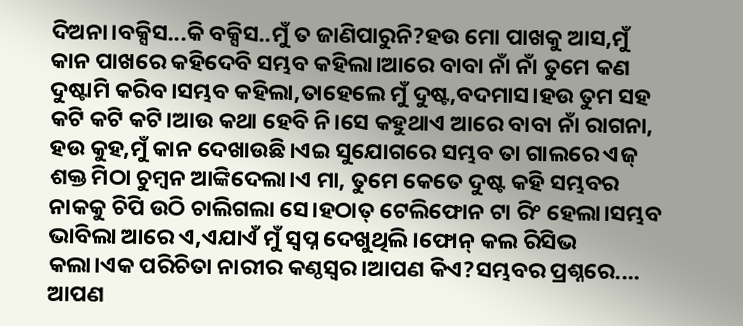ଦିଅନା।ବକ୍ସିସ...କି ବକ୍ସିସ..ମୁଁ ତ ଜାଣିପାରୁନି?ହଉ ମୋ ପାଖକୁ ଆସ,ମୁଁ କାନ ପାଖରେ କହିଦେବି ସମ୍ଭବ କହିଲା।ଆରେ ବାବା ନାଁ ନାଁ ତୁମେ କଣ ଦୁଷ୍ଟାମି କରିବ।ସମ୍ଭବ କହିଲା,ତାହେଲେ ମୁଁ ଦୁଷ୍ଟ,ବଦମାସ।ହଉ ତୁମ ସହ କଟି କଟି କଟି।ଆଉ କଥା ହେବି ନି।ସେ କହୁଥାଏ ଆରେ ବାବା ନାଁ ରାଗନା, ହଉ କୁହ,ମୁଁ କାନ ଦେଖାଉଛି।ଏଇ ସୁଯୋଗରେ ସମ୍ଭବ ତା ଗାଲରେ ଏଜ୍ ଶକ୍ତ ମିଠା ଚୁମ୍ବନ ଆଙ୍କିଦେଲା।ଏ ମା, ତୁମେ କେତେ ଦୁଷ୍ଟ କହି ସମ୍ଭବର ନାକକୁ ଚିପି ଉଠି ଚାଲିଗଲା ସେ।ହଠାତ୍ ଟେଲିଫୋନ ଟା ରିଂ ହେଲା।ସମ୍ଭବ ଭାବିଲା ଆରେ ଏ,ଏଯାଏଁ ମୁଁ ସ୍ବପ୍ନ ଦେଖୁଥିଲି।ଫୋନ୍ କଲ ରିସିଭ କଲା।ଏକ ପରିଚିତା ନାରୀର କଣ୍ଠସ୍ୱର।ଆପଣ କିଏ?ସମ୍ଭବର ପ୍ରଶ୍ନରେ.... ଆପଣ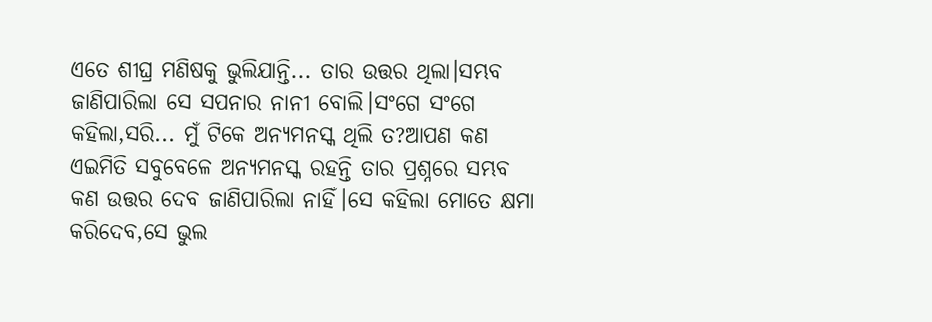ଏତେ ଶୀଘ୍ର ମଣିଷକୁ ଭୁଲିଯାନ୍ତି... ତାର ଉତ୍ତର ଥିଲା।ସମ୍ଭବ ଜାଣିପାରିଲା ସେ ସପନାର ନାନୀ ବୋଲି।ସଂଗେ ସଂଗେ କହିଲା,ସରି... ମୁଁ ଟିକେ ଅନ୍ୟମନସ୍କ ଥିଲି ତ?ଆପଣ କଣ ଏଇମିତି ସବୁବେଳେ ଅନ୍ୟମନସ୍କ ରହନ୍ତି ତାର ପ୍ରଶ୍ନରେ ସମ୍ଭବ କଣ ଉତ୍ତର ଦେବ ଜାଣିପାରିଲା ନାହିଁ।ସେ କହିଲା ମୋତେ କ୍ଷମା କରିଦେବ,ସେ ଭୁଲ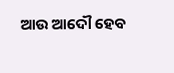ଆଉ ଆଦୌ ହେବ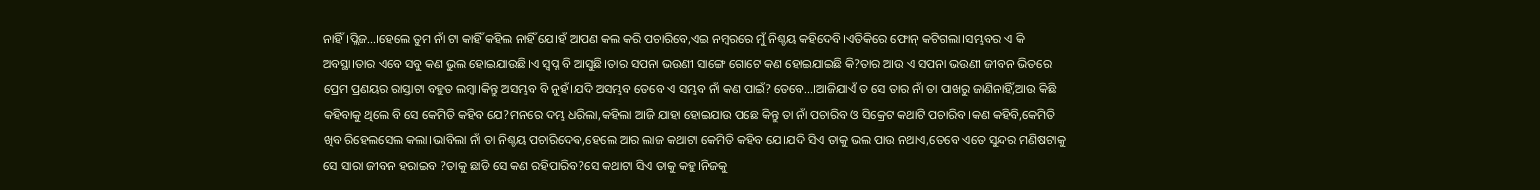ନାହିଁ।ପ୍ଲିଜ...।ହେଲେ ତୁମ ନାଁ ଟା କାହିଁ କହିଲ ନାହିଁ ଯେ।ହଁ ଆପଣ କଲ କରି ପଚାରିବେ,ଏଇ ନମ୍ବରରେ ମୁଁ ନିଶ୍ଚୟ କହିଦେବି।ଏତିକିରେ ଫୋନ୍ କଟିଗଲା।ସମ୍ଭବର ଏ କି ଅବସ୍ଥା।ତାର ଏବେ ସବୁ କଣ ଭୁଲ ହୋଇଯାଉଛି।ଏ ସ୍ବପ୍ନ ବି ଆସୁଛି।ତାର ସପନା ଭଉଣୀ ସାଙ୍ଗେ ଗୋଟେ କଣ ହୋଇଯାଇଛି କି?ତାର ଆଉ ଏ ସପନା ଭଉଣୀ ଜୀବନ ଭିତରେ ପ୍ରେମ ପ୍ରଣୟର ରାସ୍ତାଟା ବହୁତ ଲମ୍ବା।କିନ୍ତୁ ଅସମ୍ଭବ ବି ନୁହଁ।ଯଦି ଅସମ୍ଭବ ତେବେ ଏ ସମ୍ଭବ ନାଁ କଣ ପାଇଁ? ତେବେ...।ଆଜିଯାଏଁ ତ ସେ ତାର ନାଁ ତା ପାଖରୁ ଜାଣିନାହିଁ,ଆଉ କିଛି କହିବାକୁ ଥିଲେ ବି ସେ କେମିତି କହିବ ଯେ?ମନରେ ଦମ୍ଭ ଧରିଲା,କହିଲା ଆଜି ଯାହା ହୋଇଯାଉ ପଛେ କିନ୍ତୁ ତା ନାଁ ପଚାରିବ ଓ ସିକ୍ରେଟ କଥାଟି ପଚାରିବ।କଣ କହିବି,କେମିତି ଖିବ ରିହେଲସେଲ କଲା।ଭାବିଲା ନାଁ ତା ନିଶ୍ଚୟ ପଚାରିଦେଵ,ହେଲେ ଆର ଲାଜ କଥାଟା କେମିତି କହିବ ଯେ।ଯଦି ସିଏ ତାକୁ ଭଲ ପାଉ ନଥାଏ,ତେବେ ଏତେ ସୁନ୍ଦର ମଣିଷଟାକୁ ସେ ସାରା ଜୀବନ ହରାଇବ ?ତାକୁ ଛାଡି ସେ କଣ ରହିପାରିବ?ସେ କଥାଟା ସିଏ ତାକୁ କହୁ।ନିଜକୁ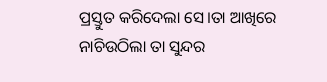ପ୍ରସ୍ତୁତ କରିଦେଲା ସେ।ତା ଆଖିରେ ନାଚିଉଠିଲା ତା ସୁନ୍ଦର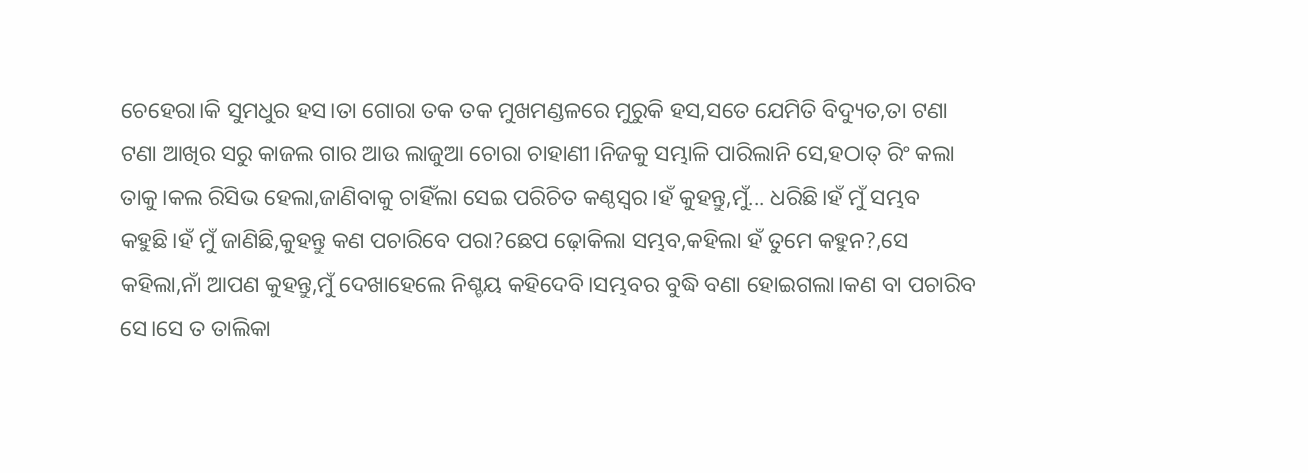ଚେହେରା।କି ସୁମଧୁର ହସ।ତା ଗୋରା ତକ ତକ ମୁଖମଣ୍ଡଳରେ ମୁରୁକି ହସ,ସତେ ଯେମିତି ବିଦ୍ୟୁତ,ତା ଟଣା ଟଣା ଆଖିର ସରୁ କାଜଲ ଗାର ଆଉ ଲାଜୁଆ ଚୋରା ଚାହାଣୀ।ନିଜକୁ ସମ୍ଭାଳି ପାରିଲାନି ସେ,ହଠାତ୍ ରିଂ କଲା ତାକୁ।କଲ ରିସିଭ ହେଲା,ଜାଣିବାକୁ ଚାହିଁଲା ସେଇ ପରିଚିତ କଣ୍ଠସ୍ୱର।ହଁ କୁହନ୍ତୁ,ମୁଁ... ଧରିଛି।ହଁ ମୁଁ ସମ୍ଭବ କହୁଛି।ହଁ ମୁଁ ଜାଣିଛି,କୁହନ୍ତୁ କଣ ପଚାରିବେ ପରା?ଛେପ ଢ଼ୋକିଲା ସମ୍ଭବ,କହିଲା ହଁ ତୁମେ କହୁନ?,ସେ କହିଲା,ନାଁ ଆପଣ କୁହନ୍ତୁ,ମୁଁ ଦେଖାହେଲେ ନିଶ୍ଚୟ କହିଦେବି।ସମ୍ଭବର ବୁଦ୍ଧି ବଣା ହୋଇଗଲା।କଣ ବା ପଚାରିବ ସେ।ସେ ତ ତାଲିକା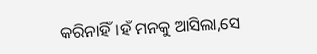କରିନାହିଁ।ହଁ ମନକୁ ଆସିଲା,ସେ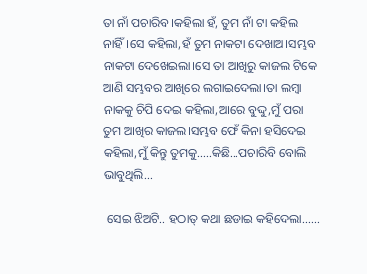ତା ନାଁ ପଚାରିବ।କହିଲା ହଁ, ତୁମ ନାଁ ଟା କହିଲ ନାହିଁ।ସେ କହିଲା,ହଁ ତୁମ ନାକଟା ଦେଖାଅ।ସମ୍ଭବ ନାକଟା ଦେଖେଇଲା।ସେ ତା ଆଖିରୁ କାଜଲ ଟିକେ ଆଣି ସମ୍ଭବର ଆଖିରେ ଲଗାଇଦେଲା।ତା ଲମ୍ବା ନାକକୁ ଚିପି ଦେଇ କହିଲା,ଆରେ ବୁଦ୍ଦୁ,ମୁଁ ପରା ତୁମ ଆଖିର କାଜଲ।ସମ୍ଭବ ଫେଁ କିନା ହସିଦେଇ କହିଲା,ମୁଁ କିନ୍ତୁ ତୁମକୁ.....କିଛି...ପଚାରିବି ବୋଲି ଭାବୁଥିଲି...

 ସେଇ ଝିଅଟି.. ହଠାତ୍ କଥା ଛଡାଇ କହିଦେଲା......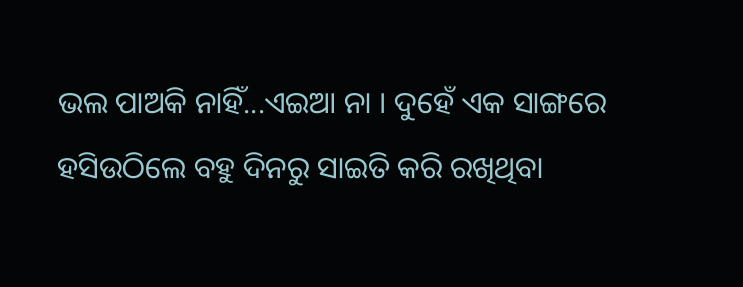ଭଲ ପାଅକି ନାହିଁ...ଏଇଆ ନା । ଦୁହେଁ ଏକ ସାଙ୍ଗରେ ହସିଉଠିଲେ ବହୁ ଦିନରୁ ସାଇତି କରି ରଖିଥିବା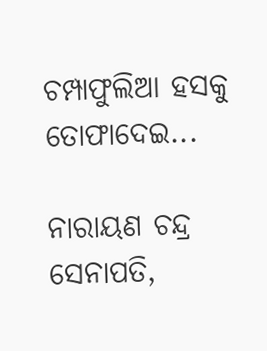ଚମ୍ପାଫୁଲିଆ ହସକୁ ତୋଫାଦେଇ...

ନାରାୟଣ ଚନ୍ଦ୍ର ସେନାପତି,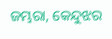ଜମ୍ଭରା, କେନ୍ଦୁଝର